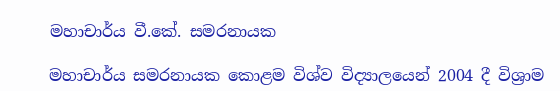මහාචාර්ය වී.කේ. සමරනායක

මහාචාර්ය සමරනායක කොළම විශ්ව විද්‍යාලයෙන් 2004 දී විශ්‍රාම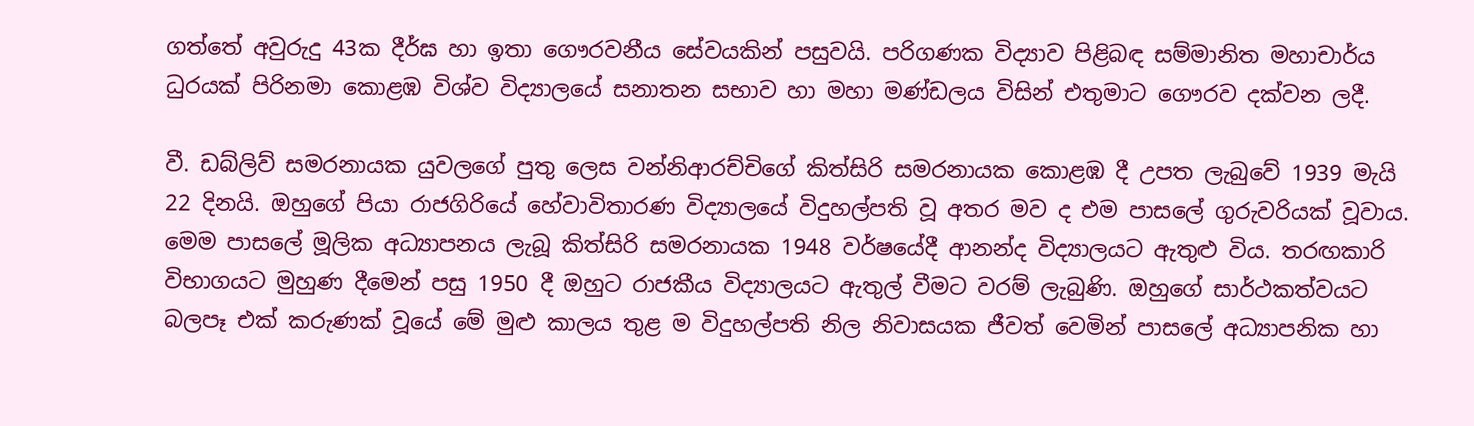ගත්තේ අවුරුදු 43ක දීර්ඝ හා ඉතා ගෞරවනීය සේවයකින් පසුවයි. පරිගණක විද්‍යාව පිළිබඳ සම්මානිත මහාචාර්ය ධුරයක් පිරිනමා කොළඹ විශ්ව විද්‍යාලයේ සනාතන සභාව හා මහා මණ්ඩලය විසින් එතුමාට ගෞරව දක්වන ලදී.

වී. ඩබ්ලිව් සමරනායක යුවලගේ පුතු ලෙස වන්නිආරච්චිගේ කිත්සිරි සමරනායක කොළඹ දී උපත ලැබුවේ 1939 මැයි 22 දිනයි. ඔහුගේ පියා රාජගිරියේ හේවාවිතාරණ විද්‍යාලයේ විදුහල්පති වූ අතර මව ද එම පාසලේ ගුරුවරියක් වූවාය. මෙම පාසලේ මූලික අධ්‍යාපනය ලැබූ කිත්සිරි සමරනායක 1948 වර්ෂයේදී ආනන්ද විද්‍යාලයට ඇතුළු විය. තරඟකාරි විභාගයට මුහුණ දීමෙන් පසු 1950 දී ඔහුට රාජකීය විද්‍යාලයට ඇතුල් වීමට වරම් ලැබුණි. ඔහුගේ සාර්ථකත්වයට බලපෑ එක් කරුණක් වූයේ මේ මුළු කාලය තුළ ම විදුහල්පති නිල නිවාසයක ජීවත් වෙමින් පාසලේ අධ්‍යාපනික හා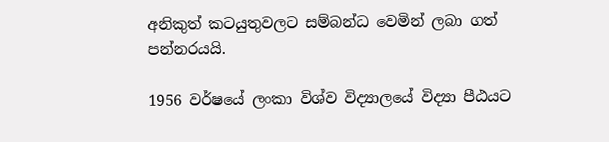අනිකුත් කටයුතුවලට සම්බන්ධ වෙමින් ලබා ගත් පන්නරයයි.

1956 වර්ෂයේ ලංකා විශ්ව විද්‍යාලයේ විද්‍යා පීඨයට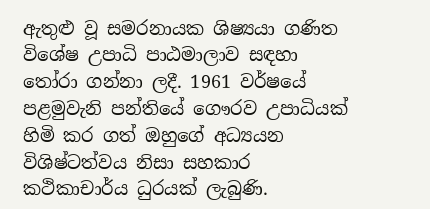ඇතුළු වූ සමරනායක ශිෂ්‍යයා ගණිත විශේෂ උපාධි පාඨමාලාව සඳහා තෝරා ගන්නා ලදී. 1961 වර්ෂයේ පළමුවැනි පන්තියේ ගෞරව උපාධියක් හිමි කර ගත් ඔහුගේ අධ්‍යයන විශිෂ්ටත්වය නිසා සහකාර කථිකාචාර්ය ධුරයක් ලැබුණි.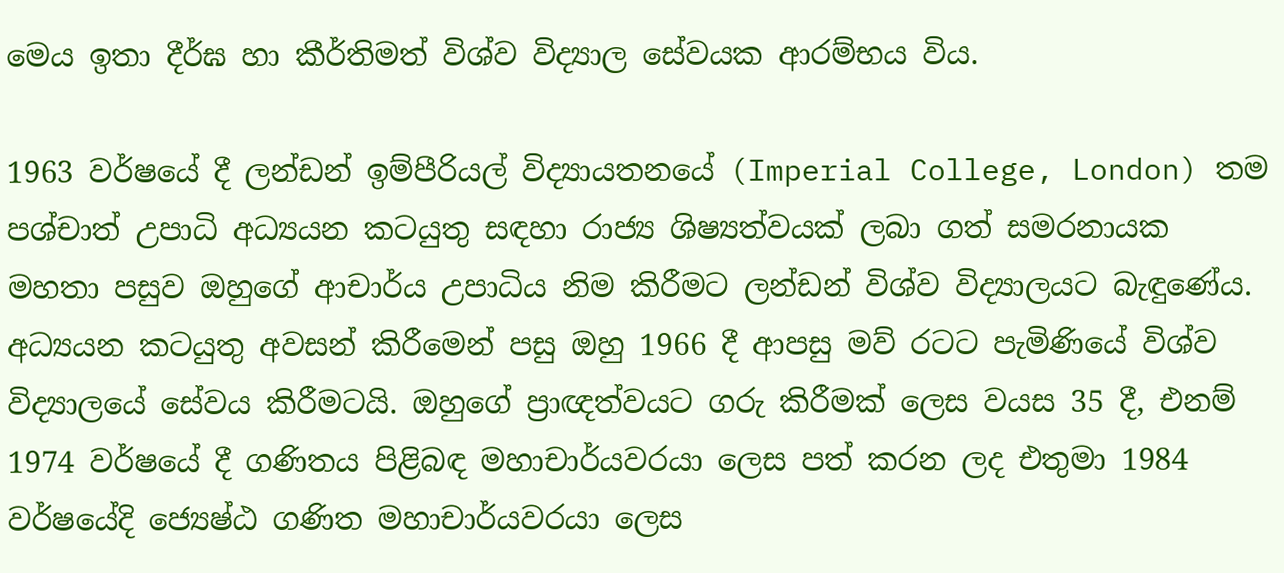මෙය ඉතා දීර්ඝ හා කීර්තිමත් විශ්ව විද්‍යාල සේවයක ආරම්භය විය.

1963 වර්ෂයේ දී ලන්ඩන් ඉම්පීරියල් විද්‍යායතනයේ (Imperial College, London) තම පශ්චාත් උපාධි අධ්‍යයන කටයුතු සඳහා රාජ්‍ය ශිෂ්‍යත්වයක් ලබා ගත් සමරනායක මහතා පසුව ඔහුගේ ආචාර්ය උපාධිය නිම කිරීමට ලන්ඩන් විශ්ව විද්‍යාලයට බැඳුණේය. අධ්‍යයන කටයුතු අවසන් කිරීමෙන් පසු ඔහු 1966 දී ආපසු මව් රටට පැමිණියේ විශ්ව විද්‍යාලයේ සේවය කිරීමටයි. ඔහුගේ ප්‍රාඥත්වයට ගරු කිරීමක් ලෙස වයස 35 දී, එනම් 1974 වර්ෂයේ දී ගණිතය පිළිබඳ මහාචාර්යවරයා ලෙස පත් කරන ලද එතුමා 1984 වර්ෂයේදි ජ්‍යෙෂ්ඨ ගණිත මහාචාර්යවරයා ලෙස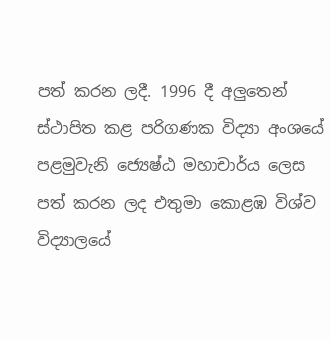පත් කරන ලදී. 1996 දී අලුතෙන් ස්ථාපිත කළ පරිගණක විද්‍යා අංශයේ පළමුවැනි ජ්‍යෙෂ්ඨ මහාචාර්ය ලෙස පත් කරන ලද එතුමා කොළඹ විශ්ව විද්‍යාලයේ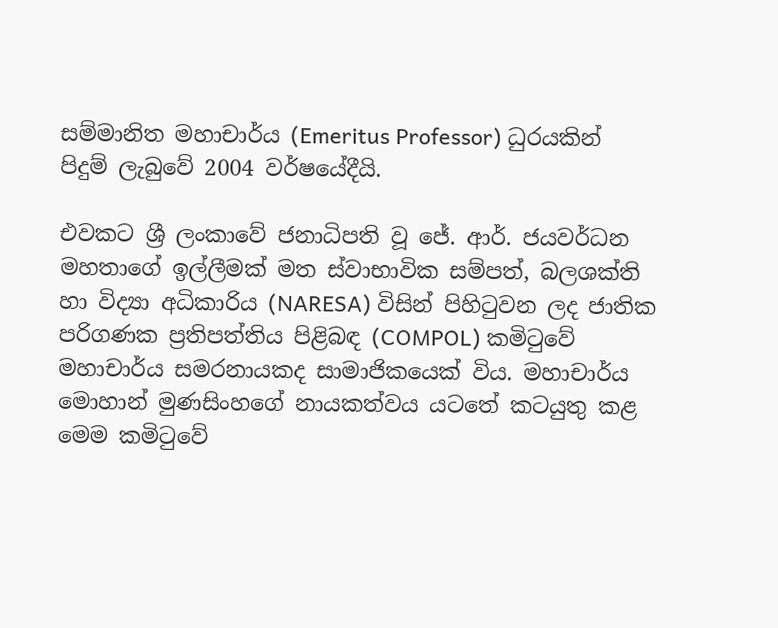සම්මානිත මහාචාර්ය (Emeritus Professor) ධුරයකින් පිදුම් ලැබුවේ 2004 වර්ෂයේදීයි.

එවකට ශ්‍රී ලංකාවේ ජනාධිපති වූ ජේ. ආර්. ජයවර්ධන මහතාගේ ඉල්ලීමක් මත ස්වාභාවික සම්පත්, බලශක්ති හා විද්‍යා අධිකාරිය (NARESA) විසින් පිහිටුවන ලද ජාතික පරිගණක ප්‍රතිපත්තිය පිළිබඳ (COMPOL) කමිටුවේ මහාචාර්ය සමරනායකද සාමාජිකයෙක් විය. මහාචාර්ය මොහාන් මුණසිංහගේ නායකත්වය යටතේ කටයුතු කළ මෙම කමිටුවේ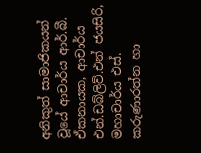අනිකුත් සාමාජිකයන් වූයේ ආචාර්ය ආර්.බී. ඒකනායක, ආචාර්ය එන්.ඩබ්ලිව්.එන් ජයසිරි, මහාචාර්ය එස්. කරුණාරත්න හා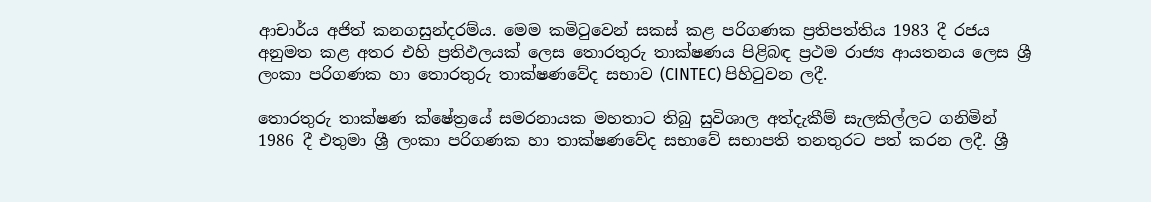ආචාර්ය අජිත් කනගසුන්දරම්ය. මෙම කමිටුවෙන් සකස් කළ පරිගණක ප්‍රතිපත්තිය 1983 දී රජය අනුමත කළ අතර එහි ප්‍රතිඵලයක් ලෙස තොරතුරු තාක්ෂණය පිළිබඳ ප්‍රථම රාජ්‍ය ආයතනය ලෙස ශ්‍රී ලංකා පරිගණක හා තොරතුරු තාක්ෂණවේද සභාව (CINTEC) පිහිටුවන ලදී.

තොරතුරු තාක්ෂණ ක්ෂේත්‍රයේ සමරනායක මහතාට තිබු සුවිශාල අත්දැකීම් සැලකිල්ලට ගනිමින් 1986 දී එතුමා ශ්‍රී ලංකා පරිගණක හා තාක්ෂණවේද සභාවේ සභාපති තනතුරට පත් කරන ලදී. ශ්‍රී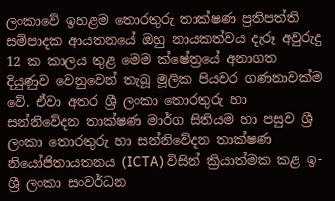ලංකාවේ ඉහළම තොරතුරු තාක්ෂණ ප්‍රතිපත්ති සම්පාදක ආයතනයේ ඔහු නායකත්වය දැරූ අවුරුදු 12 ක කාලය තුළ මෙම ක්ෂේත්‍රයේ අනාගත දියුණුව වෙනුවෙන් තැබූ මූලික පියවර ගණනාවක්ම වේ. ඒවා අතර ශ්‍රී ලංකා තොරතුරු හා සන්නිවේදන තාක්ෂණ මාර්ග සිතියම හා පසුව ශ්‍රී ලංකා තොරතුරු හා සන්නිවේදන තාක්ෂණ නියෝජිතායතනය (ICTA) විසින් ක්‍රියාත්මක කළ ඉ-ශ්‍රී ලංකා සංවර්ධන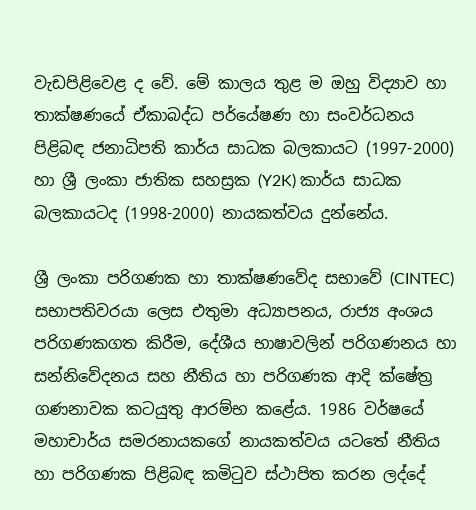වැඩපිළිවෙළ ද වේ. මේ කාලය තුළ ම ඔහු විද්‍යාව හා තාක්ෂණයේ ඒකාබද්ධ පර්යේෂණ හා සංවර්ධනය පිළිබඳ ජනාධිපති කාර්ය සාධක බලකායට (1997-2000) හා ශ්‍රී ලංකා ජාතික සහස්‍රක (Y2K) කාර්ය සාධක බලකායටද (1998-2000) නායකත්වය දුන්නේය.

ශ්‍රී ලංකා පරිගණක හා තාක්ෂණවේද සභාවේ (CINTEC) සභාපතිවරයා ලෙස එතුමා අධ්‍යාපනය, රාජ්‍ය අංශය පරිගණකගත කිරීම, දේශීය භාෂාවලින් පරිගණනය හා සන්නිවේදනය සහ නීතිය හා පරිගණක ආදි ක්ෂේත්‍ර ගණනාවක කටයුතු ආරම්භ කළේය. 1986 වර්ෂයේ මහාචාර්ය සමරනායකගේ නායකත්වය යටතේ නීතිය හා පරිගණක පිළිබඳ කමිටුව ස්ථාපිත කරන ලද්දේ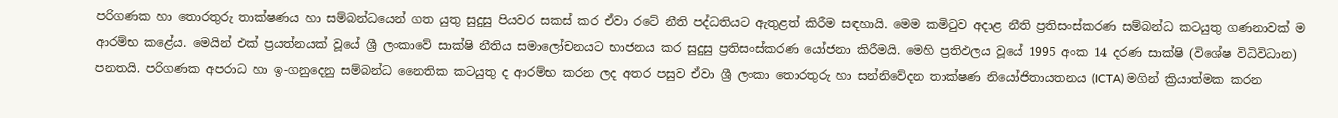පරිගණක හා තොරතුරු තාක්ෂණය හා සම්බන්ධයෙන් ගත යුතු සුදුසු පියවර සකස් කර ඒවා රටේ නීති පද්ධතියට ඇතුළත් කිරීම සඳහායි. මෙම කමිටුව අදාළ නීති ප්‍රතිසංස්කරණ සම්බන්ධ කටයුතු ගණනාවක් ම ආරම්භ කළේය. මෙයින් එක් ප්‍රයත්නයක් වූයේ ශ්‍රී ලංකාවේ සාක්ෂි නීතිය සමාලෝචනයට භාජනය කර සුදුසු ප්‍රතිසංස්කරණ යෝජනා කිරීමයි. මෙහි ප්‍රතිඵලය වූයේ 1995 අංක 14 දරණ සාක්ෂි (විශේෂ විධිවිධාන) පනතයි. පරිගණක අපරාධ හා ඉ-ගනුදෙනු සම්බන්ධ නෛතික කටයුතු ද ආරම්භ කරන ලද අතර පසුව ඒවා ශ්‍රී ලංකා තොරතුරු හා සන්නිවේදන තාක්ෂණ නියෝජිතායතනය (ICTA) මගින් ක්‍රියාත්මක කරන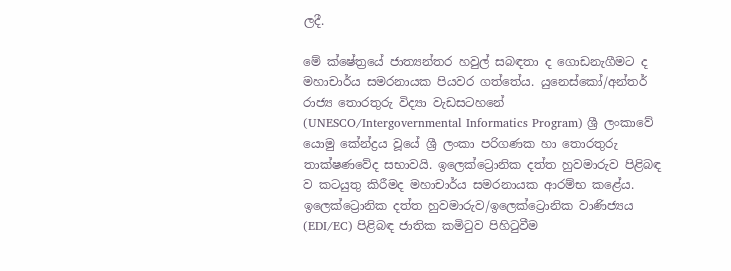ලදී.

මේ ක්ෂේත්‍රයේ ජාත්‍යන්තර හවුල් සබඳතා ද ගොඩනැගීමට ද මහාචාර්ය සමරනායක පියවර ගත්තේය. යුනෙස්කෝ/අන්තර් රාජ්‍ය තොරතුරු විද්‍යා වැඩසටහනේ (UNESCO/Intergovernmental Informatics Program) ශ්‍රී ලංකාවේ යොමු කේන්ද්‍රය වූයේ ශ්‍රී ලංකා පරිගණක හා තොරතුරු තාක්ෂණවේද සභාවයි. ඉලෙක්ට්‍රොනික දත්ත හුවමාරුව පිළිබඳ ව කටයුතු කිරීමද මහාචාර්ය සමරනායක ආරම්භ කළේය. ඉලෙක්ට්‍රොනික දත්ත හුවමාරුව/ඉලෙක්ට්‍රොනික වාණිජ්‍යය (EDI/EC) පිළිබඳ ජාතික කමිටුව පිහිටුවීම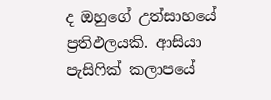ද ඔහුගේ උත්සාහයේ ප්‍රතිඵලයකි. ආසියා පැසිෆික් කලාපයේ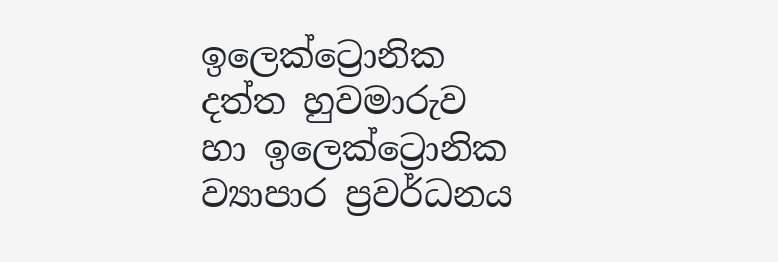ඉලෙක්ට්‍රොනික දත්ත හුවමාරුව හා ඉලෙක්ට්‍රොනික ව්‍යාපාර ප්‍රවර්ධනය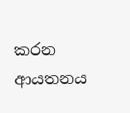කරන ආයතනය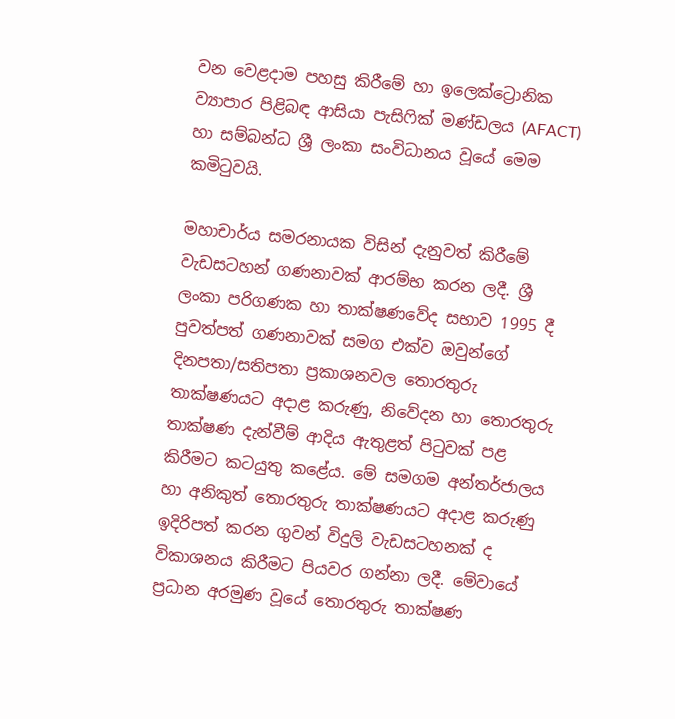වන වෙළදාම පහසු කිරීමේ හා ඉලෙක්ට්‍රොනික ව්‍යාපාර පිළිබඳ ආසියා පැසිෆික් මණ්ඩලය (AFACT) හා සම්බන්ධ ශ්‍රී ලංකා සංවිධානය වූයේ මෙම කමිටුවයි.

මහාචාර්ය සමරනායක විසින් දැනුවත් කිරීමේ වැඩසටහන් ගණනාවක් ආරම්භ කරන ලදී. ශ්‍රී ලංකා පරිගණක හා තාක්ෂණවේද සභාව 1995 දී පුවත්පත් ගණනාවක් සමග එක්ව ඔවුන්ගේ දිනපතා/සතිපතා ප්‍රකාශනවල තොරතුරු තාක්ෂණයට අදාළ කරුණු, නිවේදන හා තොරතුරු තාක්ෂණ දැන්වීම් ආදිය ඇතුළත් පිටුවක් පළ කිරීමට කටයුතු කළේය. මේ සමගම අන්තර්ජාලය හා අනිකුත් තොරතුරු තාක්ෂණයට අදාළ කරුණු ඉදිරිපත් කරන ගුවන් විදුලි වැඩසටහනක් ද විකාශනය කිරීමට පියවර ගන්නා ලදී. මේවායේ ප්‍රධාන අරමුණ වූයේ තොරතුරු තාක්ෂණ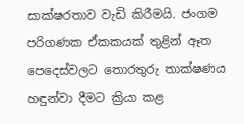සාක්ෂරතාව වැඩි කිරීමයි. ජංගම පරිගණක ඒකකයක් තුළින් ඈත පෙදෙස්වලට තොරතුරු තාක්ෂණය හඳුන්වා දීමට ක්‍රියා කළ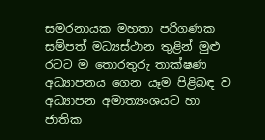සමරනායක මහතා පරිගණක සම්පත් මධ්‍යස්ථාන තුළින් මුළු රටට ම තොරතුරු තාක්ෂණ අධ්‍යාපනය ගෙන යෑම පිළිබඳ ව අධ්‍යාපන අමාත්‍යංශයට හා ජාතික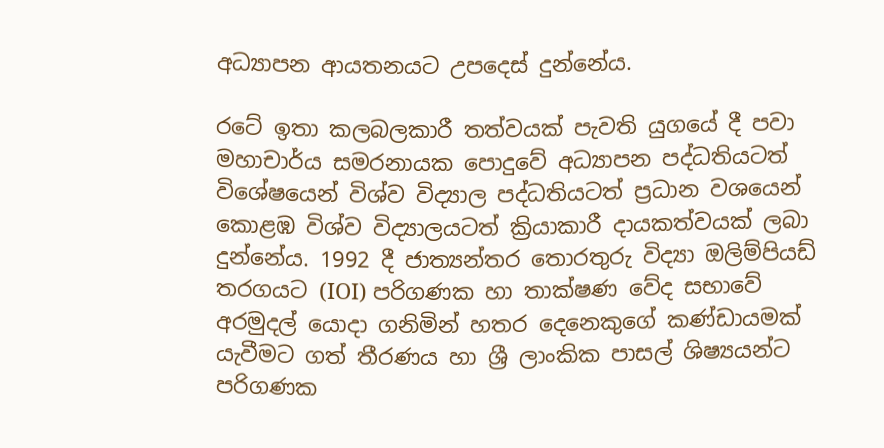අධ්‍යාපන ආයතනයට උපදෙස් දුන්නේය.

රටේ ඉතා කලබලකාරී තත්වයක් පැවති යුගයේ දී පවා මහාචාර්ය සමරනායක පොදුවේ අධ්‍යාපන පද්ධතියටත් විශේෂයෙන් විශ්ව විද්‍යාල පද්ධතියටත් ප්‍රධාන වශයෙන් කොළඹ විශ්ව විද්‍යාලයටත් ක්‍රියාකාරී දායකත්වයක් ලබා දුන්නේය. 1992 දී ජාත්‍යන්තර තොරතුරු විද්‍යා ඔලිම්පියඩ් තරගයට (IOI) පරිගණක හා තාක්ෂණ වේද සභාවේ අරමුදල් යොදා ගනිමින් හතර දෙනෙකුගේ කණ්ඩායමක් යැවීමට ගත් තීරණය හා ශ්‍රී ලාංකික පාසල් ශිෂ්‍යයන්ට පරිගණක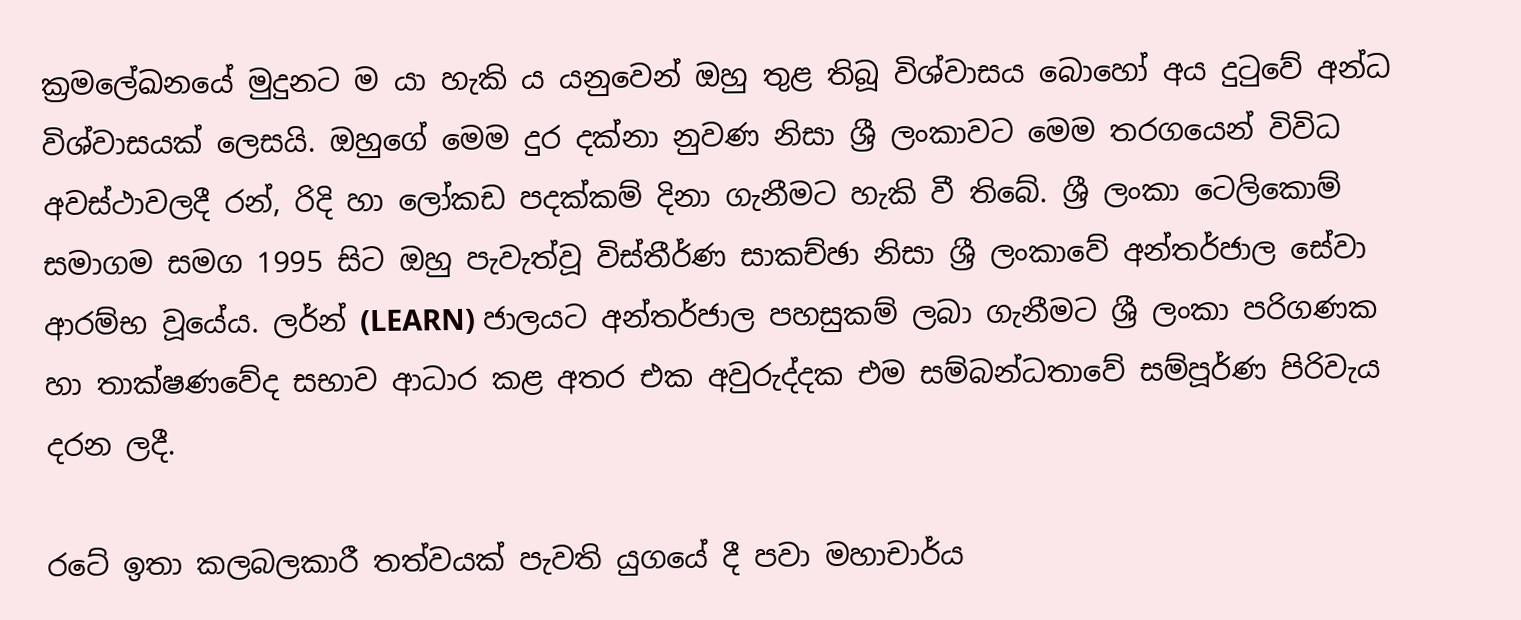ක්‍රමලේඛනයේ මුදුනට ම යා හැකි ය යනුවෙන් ඔහු තුළ තිබූ විශ්වාසය බොහෝ අය දුටුවේ අන්ධ විශ්වාසයක් ලෙසයි. ඔහුගේ මෙම දුර දක්නා නුවණ නිසා ශ්‍රී ලංකාවට මෙම තරගයෙන් විවිධ අවස්ථාවලදී රන්, රිදි හා ලෝකඩ පදක්කම් දිනා ගැනීමට හැකි වී තිබේ. ශ්‍රී ලංකා ටෙලිකොම් සමාගම සමග 1995 සිට ඔහු පැවැත්වූ විස්තීර්ණ සාකච්ඡා නිසා ශ්‍රී ලංකාවේ අන්තර්ජාල සේවා ආරම්භ වූයේය. ලර්න් (LEARN) ජාලයට අන්තර්ජාල පහසුකම් ලබා ගැනීමට ශ්‍රී ලංකා පරිගණක හා තාක්ෂණවේද සභාව ආධාර කළ අතර එක අවුරුද්දක එම සම්බන්ධතාවේ සම්පූර්ණ පිරිවැය දරන ලදී.

රටේ ඉතා කලබලකාරී තත්වයක් පැවති යුගයේ දී පවා මහාචාර්ය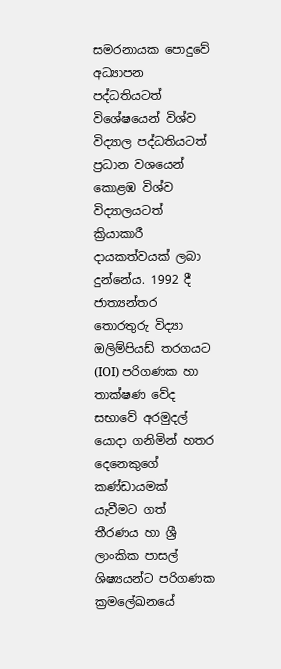සමරනායක පොදුවේ අධ්‍යාපන පද්ධතියටත් විශේෂයෙන් විශ්ව විද්‍යාල පද්ධතියටත් ප්‍රධාන වශයෙන් කොළඹ විශ්ව විද්‍යාලයටත් ක්‍රියාකාරී දායකත්වයක් ලබා දුන්නේය. 1992 දී ජාත්‍යන්තර තොරතුරු විද්‍යා ඔලිම්පියඩ් තරගයට (IOI) පරිගණක හා තාක්ෂණ වේද සභාවේ අරමුදල් යොදා ගනිමින් හතර දෙනෙකුගේ කණ්ඩායමක් යැවීමට ගත් තීරණය හා ශ්‍රී ලාංකික පාසල් ශිෂ්‍යයන්ට පරිගණක ක්‍රමලේඛනයේ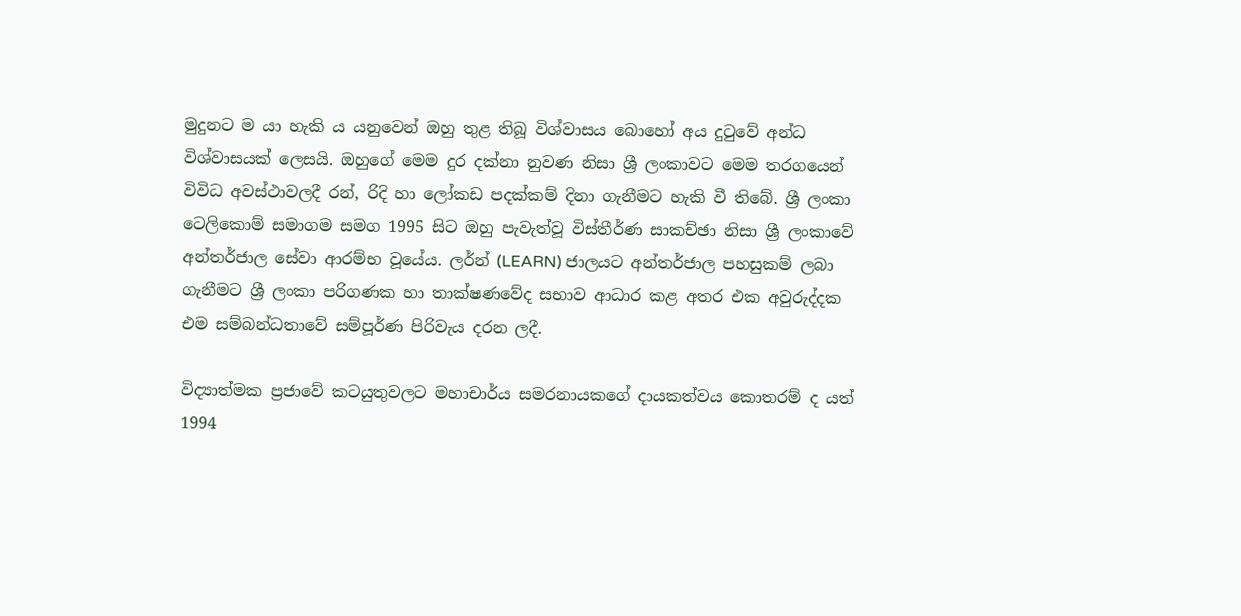මුදුනට ම යා හැකි ය යනුවෙන් ඔහු තුළ තිබූ විශ්වාසය බොහෝ අය දුටුවේ අන්ධ විශ්වාසයක් ලෙසයි. ඔහුගේ මෙම දුර දක්නා නුවණ නිසා ශ්‍රී ලංකාවට මෙම තරගයෙන් විවිධ අවස්ථාවලදී රන්, රිදි හා ලෝකඩ පදක්කම් දිනා ගැනීමට හැකි වී තිබේ. ශ්‍රී ලංකා ටෙලිකොම් සමාගම සමග 1995 සිට ඔහු පැවැත්වූ විස්තීර්ණ සාකච්ඡා නිසා ශ්‍රී ලංකාවේ අන්තර්ජාල සේවා ආරම්භ වූයේය. ලර්න් (LEARN) ජාලයට අන්තර්ජාල පහසුකම් ලබා ගැනීමට ශ්‍රී ලංකා පරිගණක හා තාක්ෂණවේද සභාව ආධාර කළ අතර එක අවුරුද්දක එම සම්බන්ධතාවේ සම්පූර්ණ පිරිවැය දරන ලදී.

විද්‍යාත්මක ප්‍රජාවේ කටයුතුවලට මහාචාර්ය සමරනායකගේ දායකත්වය කොතරම් ද යත් 1994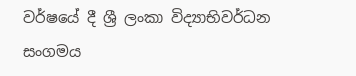වර්ෂයේ දී ශ්‍රී ලංකා විද්‍යාභිවර්ධන සංගමය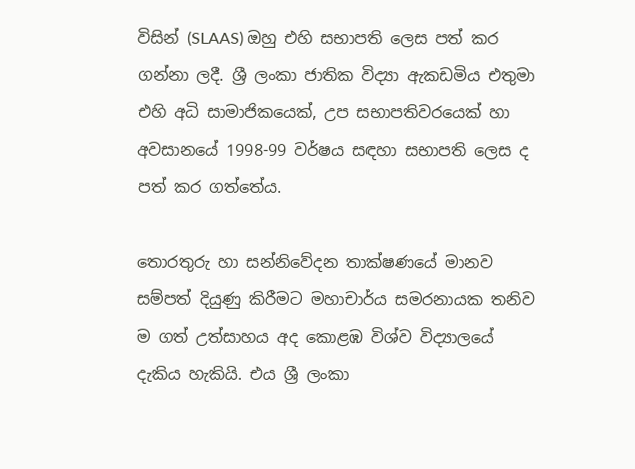විසින් (SLAAS) ඔහු එහි සභාපති ලෙස පත් කර ගන්නා ලදී. ශ්‍රී ලංකා ජාතික විද්‍යා ඇකඩමිය එතුමා එහි අධි සාමාජිකයෙක්, උප සභාපතිවරයෙක් හා අවසානයේ 1998-99 වර්ෂය සඳහා සභාපති ලෙස ද පත් කර ගත්තේය.

තොරතුරු හා සන්නිවේදන තාක්ෂණයේ මානව සම්පත් දියුණු කිරීමට මහාචාර්ය සමරනායක තනිව ම ගත් උත්සාහය අද කොළඹ විශ්ව විද්‍යාලයේ දැකිය හැකියි. එය ශ්‍රී ලංකා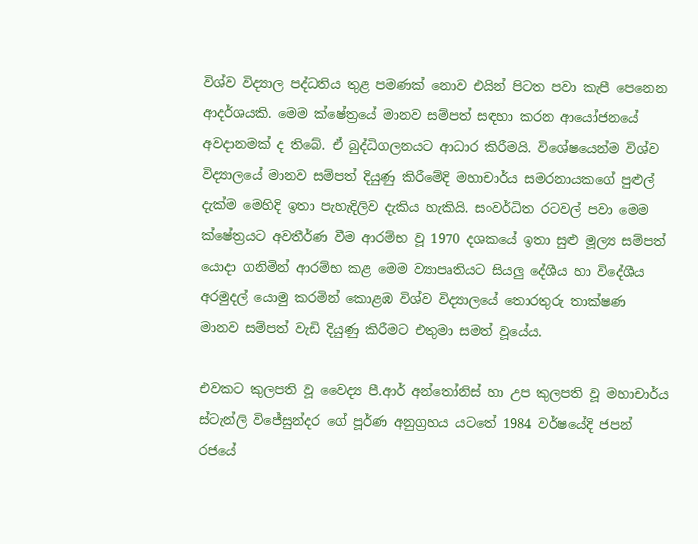විශ්ව විද්‍යාල පද්ධතිය තුළ පමණක් නොව එයින් පිටත පවා කැපී පෙනෙන ආදර්ශයකි. මෙම ක්ෂේත්‍රයේ මානව සම්පත් සඳහා කරන ආයෝජනයේ අවදානමක් ද තිබේ. ඒ බුද්ධිගලනයට ආධාර කිරීමයි. විශේෂයෙන්ම විශ්ව විද්‍යාලයේ මානව සම්පත් දියුණු කිරීමේදි මහාචාර්ය සමරනායකගේ පුළුල් දැක්ම මෙහිදි ඉතා පැහැදිලිව දැකිය හැකියි. සංවර්ධිත රටවල් පවා මෙම ක්ෂේත්‍රයට අවතීර්ණ වීම ආරම්භ වූ 1970 දශකයේ ඉතා සුළු මූල්‍ය සම්පත් යොදා ගනිමින් ආරම්භ කළ මෙම ව්‍යාපෘතියට සියලු දේශීය හා විදේශීය අරමුදල් යොමු කරමින් කොළඹ විශ්ව විද්‍යාලයේ තොරතුරු තාක්ෂණ මානව සම්පත් වැඩි දියුණු කිරීමට එතුමා සමත් වූයේය.

එවකට කුලපති වූ වෛද්‍ය පී.ආර් අන්තෝනිස් හා උප කුලපති වූ මහාචාර්ය ස්ටැන්ලි විජේසුන්දර ගේ පූර්ණ අනුග්‍රහය යටතේ 1984 වර්ෂයේදි ජපන් රජයේ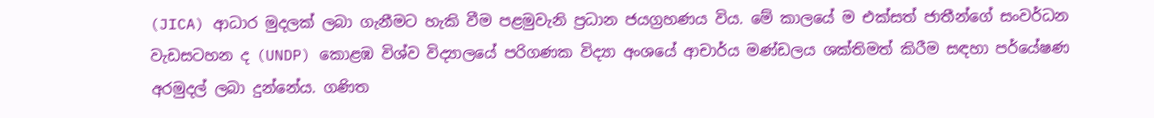(JICA) ආධාර මුදලක් ලබා ගැනීමට හැකි වීම පළමුවැනි ප්‍රධාන ජයග්‍රහණය විය. මේ කාලයේ ම එක්සත් ජාතීන්ගේ සංවර්ධන වැඩසටහන ද (UNDP) කොළඹ විශ්ව විද්‍යාලයේ පරිගණක විද්‍යා අංශයේ ආචාර්ය මණ්ඩලය ශක්තිමත් කිරීම සඳහා පර්යේෂණ අරමුදල් ලබා දුන්නේය. ගණිත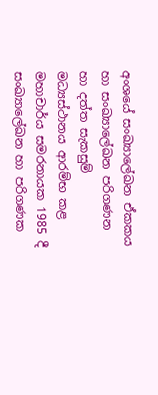අංශයේ සංඛ්‍යාලේඛන ඒකකය හා සංඛ්‍යාලේඛන පරිගණන හා දත්ත සැකසුම් මධ්‍යස්ථානය ආරම්භ කළ මහාචාර්ය සමරනායක 1985 දී සංඛ්‍යාලේඛන හා පරිගණක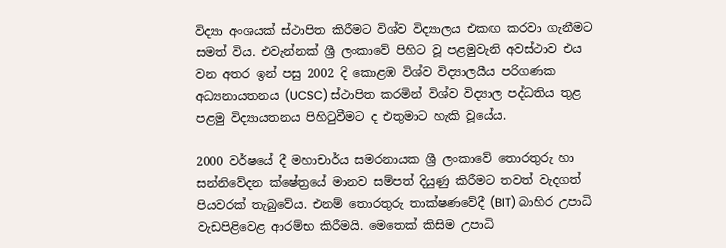විද්‍යා අංශයක් ස්ථාපිත කිරීමට විශ්ව විද්‍යාලය එකඟ කරවා ගැනීමට සමත් විය. එවැන්නක් ශ්‍රී ලංකාවේ පිහිට වූ පළමුවැනි අවස්ථාව එය වන අතර ඉන් පසු 2002 දි කොළඹ විශ්ව විද්‍යාලයීය පරිගණක අධ්‍යනායතනය (UCSC) ස්ථාපිත කරමින් විශ්ව විද්‍යාල පද්ධතිය තුළ පළමු විද්‍යායතනය පිහිටුවීමට ද එතුමාට හැකි වූයේය.

2000 වර්ෂයේ දී මහාචාර්ය සමරනායක ශ්‍රී ලංකාවේ තොරතුරු හා සන්නිවේදන ක්ෂේත්‍රයේ මානව සම්පත් දියුණු කිරීමට තවත් වැදගත් පියවරක් තැබුවේය. එනම් තොරතුරු තාක්ෂණවේදී (BIT) බාහිර උපාධි වැඩපිළිවෙළ ආරම්භ කිරීමයි. මෙතෙක් කිසිම උපාධි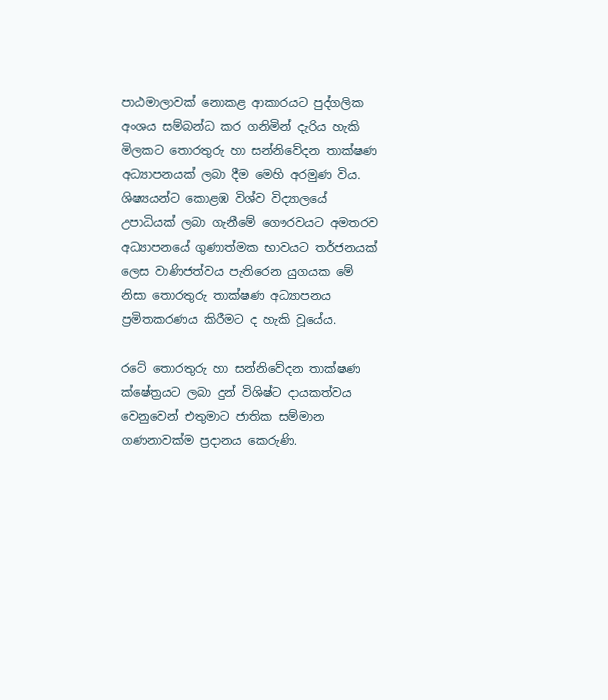පාඨමාලාවක් නොකළ ආකාරයට පුද්ගලික අංශය සම්බන්ධ කර ගනිමින් දැරිය හැකි මිලකට තොරතුරු හා සන්නිවේදන තාක්ෂණ අධ්‍යාපනයක් ලබා දීම මෙහි අරමුණ විය. ශිෂ්‍යයන්ට කොළඹ විශ්ව විද්‍යාලයේ උපාධියක් ලබා ගැනීමේ ගෞරවයට අමතරව අධ්‍යාපනයේ ගුණාත්මක භාවයට තර්ජනයක් ලෙස වාණිජත්වය පැතිරෙන යුගයක මේ නිසා තොරතුරු තාක්ෂණ අධ්‍යාපනය ප්‍රමිතකරණය කිරීමට ද හැකි වූයේය.

රටේ තොරතුරු හා සන්නිවේදන තාක්ෂණ ක්ෂේත්‍රයට ලබා දුන් විශිෂ්ට දායකත්වය වෙනුවෙන් එතුමාට ජාතික සම්මාන ගණනාවක්ම ප්‍රදානය කෙරුණි.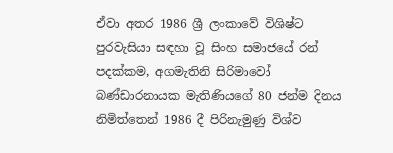ඒවා අතර 1986 ශ්‍රී ලංකාවේ විශිෂ්ට පුරවැසියා සඳහා වූ සිංහ සමාජයේ රන් පදක්කම, අගමැතිනි සිරිමාවෝ බණ්ඩාරනායක මැතිණියගේ 80 ජන්ම දිනය නිමිත්තෙන් 1986 දී පිරිනැමුණු විශ්ව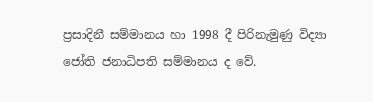ප්‍රසාදිනී සම්මානය හා 1998 දී පිරිනැමුණු විද්‍යා ජෝති ජනාධිපති සම්මානය ද වේ.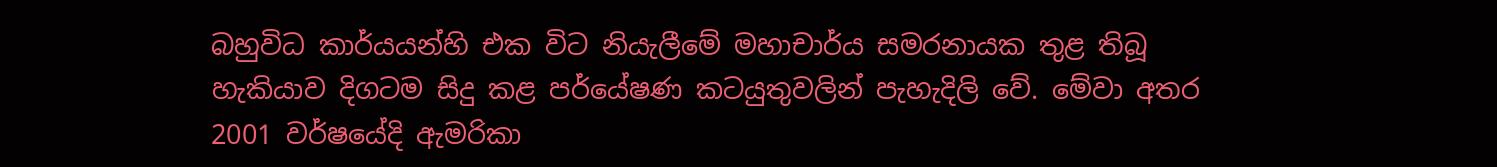බහුවිධ කාර්යයන්හි එක විට නියැලීමේ මහාචාර්ය සමරනායක තුළ තිබූ හැකියාව දිගටම සිදු කළ පර්යේෂණ කටයුතුවලින් පැහැදිලි වේ. මේවා අතර 2001 වර්ෂයේදි ඇමරිකා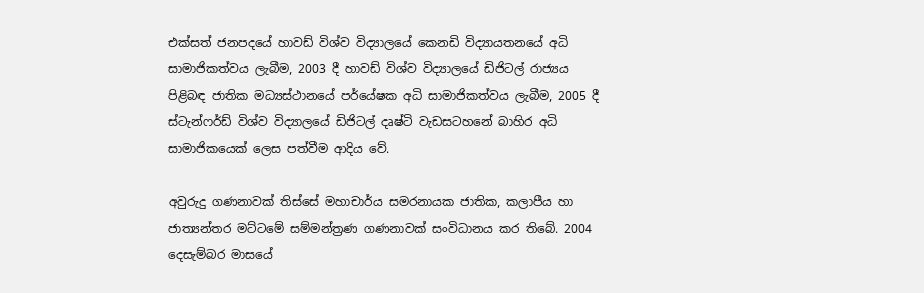එක්සත් ජනපදයේ හාවඩ් විශ්ව විද්‍යාලයේ කෙනඩි විද්‍යායතනයේ අධි සාමාජිකත්වය ලැබීම, 2003 දී හාවඩ් විශ්ව විද්‍යාලයේ ඩිජිටල් රාජ්‍යය පිළිබඳ ජාතික මධ්‍යස්ථානයේ පර්යේෂක අධි සාමාජිකත්වය ලැබීම, 2005 දී ස්ටැන්ෆර්ඩ් විශ්ව විද්‍යාලයේ ඩිජිටල් දෘෂ්ටි වැඩසටහනේ බාහිර අධි සාමාජිකයෙක් ලෙස පත්වීම ආදිය වේ.

අවුරුදු ගණනාවක් තිස්සේ මහාචාර්ය සමරනායක ජාතික, කලාපීය හා ජාත්‍යන්තර මට්ටමේ සම්මන්ත්‍රණ ගණනාවක් සංවිධානය කර තිබේ. 2004 දෙසැම්බර මාසයේ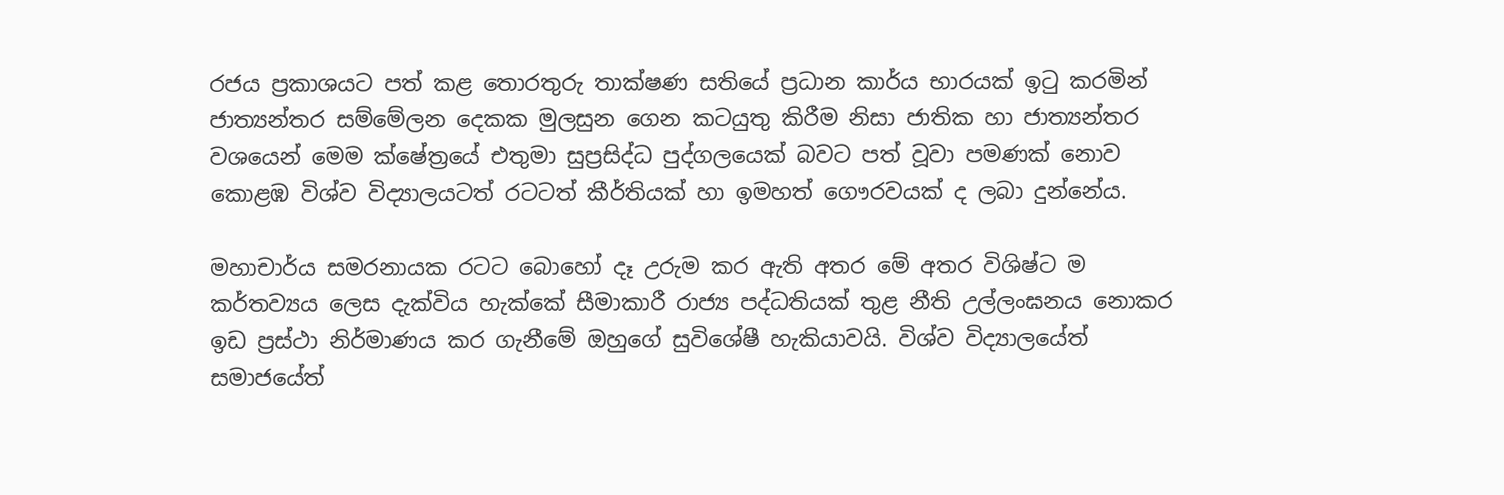රජය ප්‍රකාශයට පත් කළ තොරතුරු තාක්ෂණ සතියේ ප්‍රධාන කාර්ය භාරයක් ඉටු කරමින් ජාත්‍යන්තර සම්මේලන දෙකක මුලසුන ගෙන කටයුතු කිරීම නිසා ජාතික හා ජාත්‍යන්තර වශයෙන් මෙම ක්ෂේත්‍රයේ එතුමා සුප්‍රසිද්ධ පුද්ගලයෙක් බවට පත් වූවා පමණක් නොව කොළඹ විශ්ව විද්‍යාලයටත් රටටත් කීර්තියක් හා ඉමහත් ගෞරවයක් ද ලබා දුන්නේය.

මහාචාර්ය සමරනායක රටට බොහෝ දෑ උරුම කර ඇති අතර මේ අතර විශිෂ්ට ම කර්තව්‍යය ලෙස දැක්විය හැක්කේ සීමාකාරී රාජ්‍ය පද්ධතියක් තුළ නීති උල්ලංඝනය නොකර ඉඩ ප්‍රස්ථා නිර්මාණය කර ගැනීමේ ඔහුගේ සුවිශේෂී හැකියාවයි. විශ්ව විද්‍යාලයේත් සමාජයේත්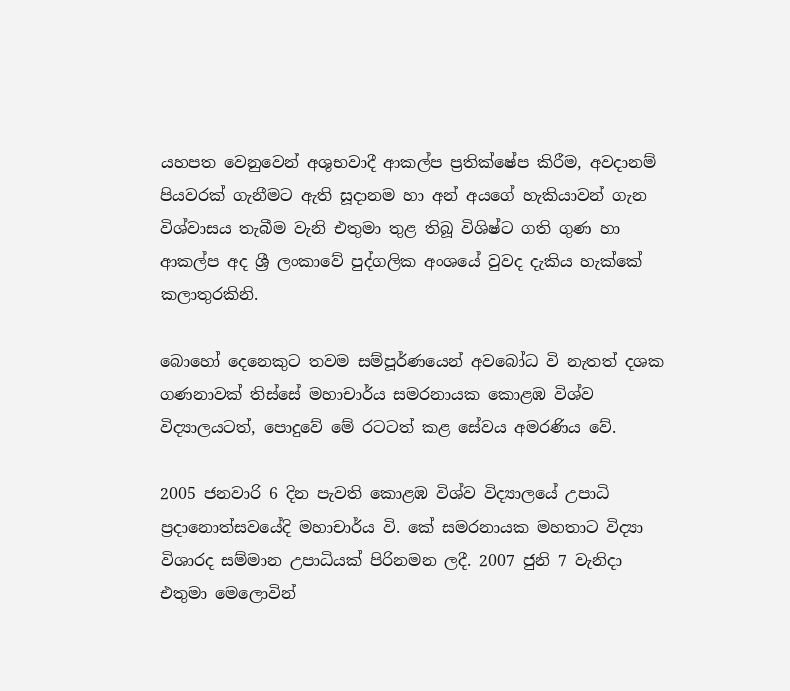යහපත වෙනුවෙන් අශුභවාදී ආකල්ප ප්‍රතික්ෂේප කිරීම, අවදානම් පියවරක් ගැනීමට ඇති සූදානම හා අන් අයගේ හැකියාවන් ගැන විශ්වාසය තැබීම වැනි එතුමා තුළ තිබූ විශිෂ්ට ගති ගුණ හා ආකල්ප අද ශ්‍රී ලංකාවේ පුද්ගලික අංශයේ වුවද දැකිය හැක්කේ කලාතුරකිනි.

බොහෝ දෙනෙකුට තවම සම්පූර්ණයෙන් අවබෝධ වි නැතත් දශක ගණනාවක් තිස්සේ මහාචාර්ය සමරනායක කොළඹ විශ්ව විද්‍යාලයටත්, පොදුවේ මේ රටටත් කළ සේවය අමරණිය වේ.

2005 ජනවාරි 6 දින පැවති කොළඹ විශ්ව විද්‍යාලයේ උපාධි ප්‍රදානොත්සවයේදි මහාචාර්ය වි. කේ සමරනායක මහතාට විද්‍යා විශාරද සම්මාන උපාධියක් පිරිනමන ලදී. 2007 ජුනි 7 වැනිදා එතුමා මෙලොවින්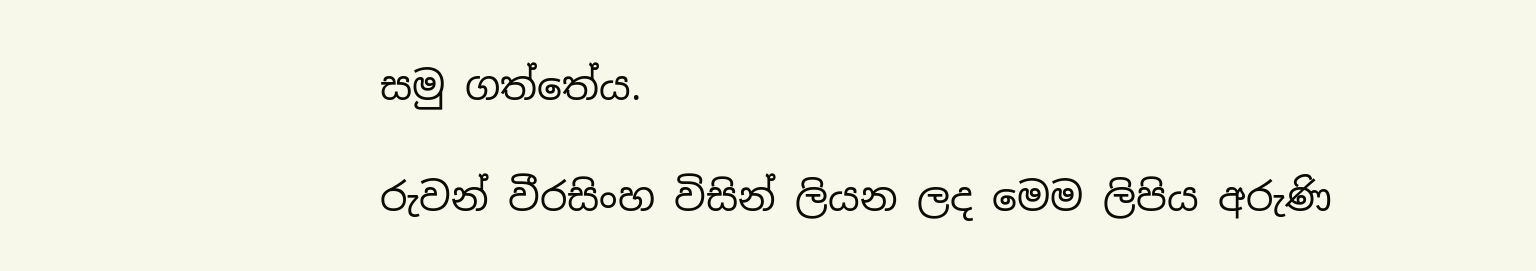සමු ගත්තේය.

රුවන් වීරසිංහ විසින් ලියන ලද මෙම ලිපිය අරුණි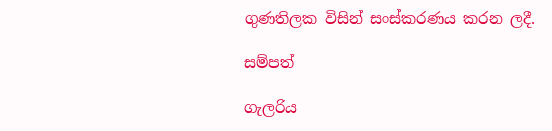ගුණතිලක විසින් සංස්කරණය කරන ලදී.

සම්පත්

ගැලරිය